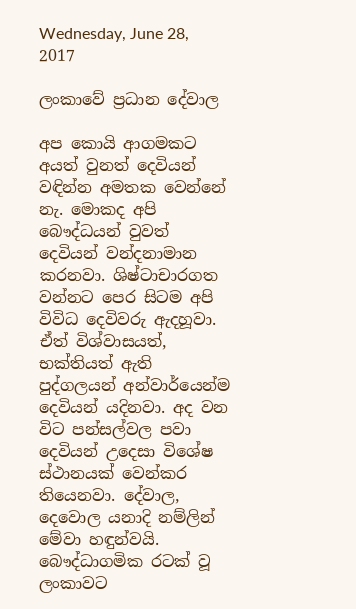Wednesday, June 28, 2017

ලංකාවේ ප්‍රධාන දේවාල

අප කොයි ආගමකට අයත් වුනත් දෙවියන් වඳින්න අමතක වෙන්නේ නැ. මොකද අපි බෞද්ධයන් වුවත් දෙවියන් වන්දනාමාන කරනවා. ශිෂ්ටාචාරගත වන්නට පෙර සිටම අපි විවිධ දෙවිවරු ඇදහූවා. ඒත් විශ්වාසයත්, භක්තියත් ඇති පුද්ගලයන් අන්වාර්යෙන්ම දෙවියන් යදිනවා. අද වන විට පන්සල්වල පවා දෙවියන් උදෙසා විශේෂ ස්ථානයක් වෙන්කර තියෙනවා. දේවාල, දෙවොල යනාදි නම්ලින් මේවා හඳුන්වයි. බෞද්ධාගමික රටක් වූ ලංකාවට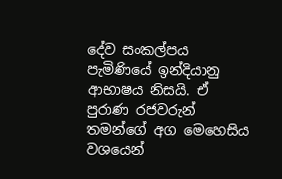දේව සංකල්පය පැමිණියේ ඉන්දියානු ආභාෂය නිසයි. ඒ පුරාණ රජවරුන් තමන්ගේ අග මෙහෙසිය වශයෙන්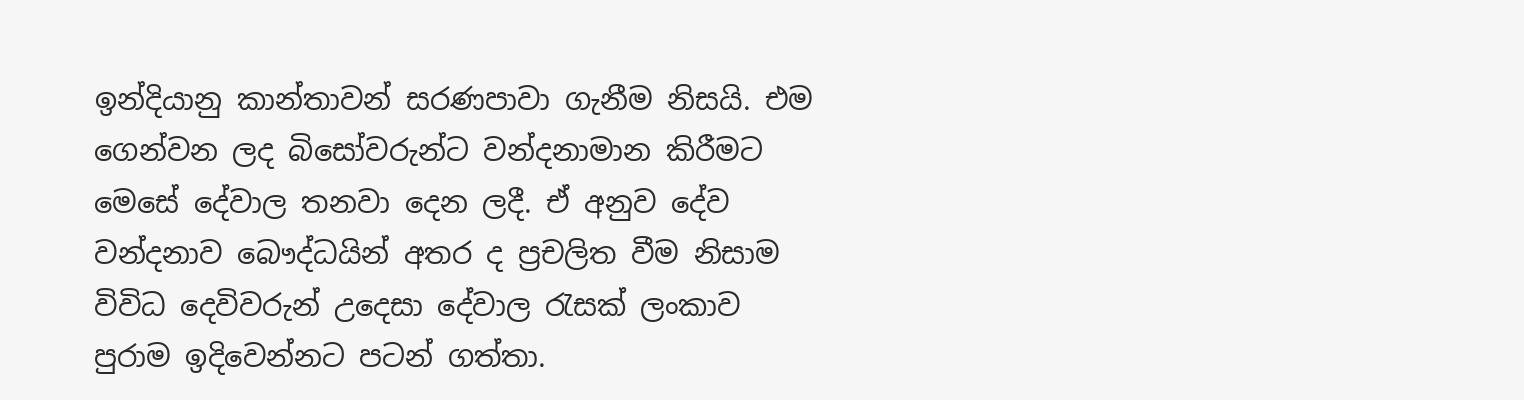ඉන්දියානු කාන්තාවන් සරණපාවා ගැනීම නිසයි. එම ගෙන්වන ලද බිසෝවරුන්ට වන්දනාමාන කිරීමට මෙසේ දේවාල තනවා දෙන ලදී. ඒ අනුව දේව වන්දනාව බෞද්ධයින් අතර ද ප්‍රචලිත වීම නිසාම විවිධ දෙවිවරුන් උදෙසා දේවාල රැසක් ලංකාව පුරාම ඉදිවෙන්නට පටන් ගත්තා.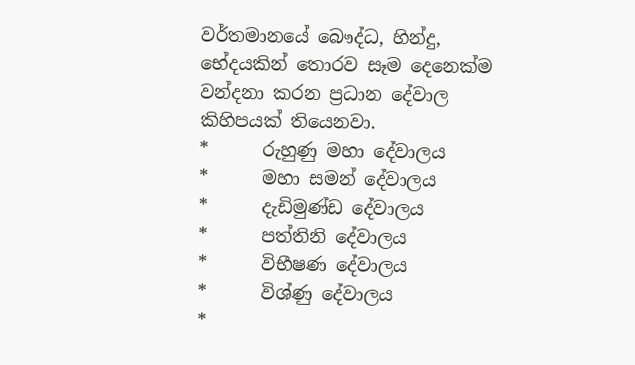වර්තමානයේ බෞද්ධ, හින්දු, භේදයකින් තොරව සෑම දෙනෙක්ම වන්දනා කරන ප්‍රධාන දේවාල කිහිපයක් තියෙනවා.
*      රුහුණු මහා දේවාලය
*      මහා සමන් දේවාලය
*      දැඩිමුණ්ඩ දේවාලය
*      පත්තිනි දේවාලය
*      විභීෂණ දේවාලය
*      විශ්ණු දේවාලය
*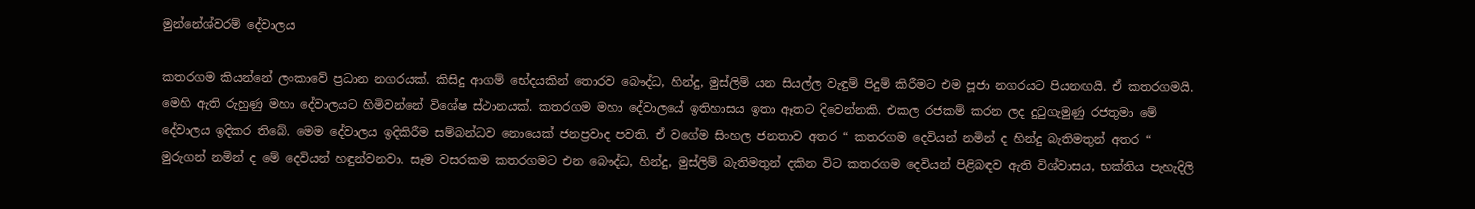මුන්නේශ්වරම් දේවාලය

කතරගම කියන්නේ ලංකාවේ ප්‍රධාන නගරයක්. කිසිදු ආගම් භේදයකින් තොරව බෞද්ධ, හින්දු, මුස්ලිම් යන සියල්ල වැඳුම් පිදුම් කිරීමට එම පූජා නගරයට පියනඟයි. ඒ කතරගමයි. මෙහි ඇති රුහුණු මහා දේවාලයට හිමිවන්නේ විශේෂ ස්ථානයක්. කතරගම මහා දේවාලයේ ඉතිහාසය ඉතා ඈතට දිවෙන්නකි. එකල රජකම් කරන ලද දුටුගැමුණු රජතුමා මේ දේවාලය ඉදිකර තිබේ. මෙම දේවාලය ඉදිකිරීම සම්බන්ධව නොයෙක් ජනප්‍රවාද පවති. ඒ වගේම සිංහල ජනතාව අතර “ කතරගම දෙවියන් නමින් ද හින්දු බැතිමතුන් අතර “ මුරුගන් නමින් ද මේ දෙවියන් හඳුන්වනවා. සෑම වසරකම කතරගමට එන බෞද්ධ, හින්දු, මුස්ලිම් බැතිමතුන් දකින විට කතරගම දෙවියන් පිළිබඳව ඇති විශ්වාසය, භක්තිය පැහැදිලි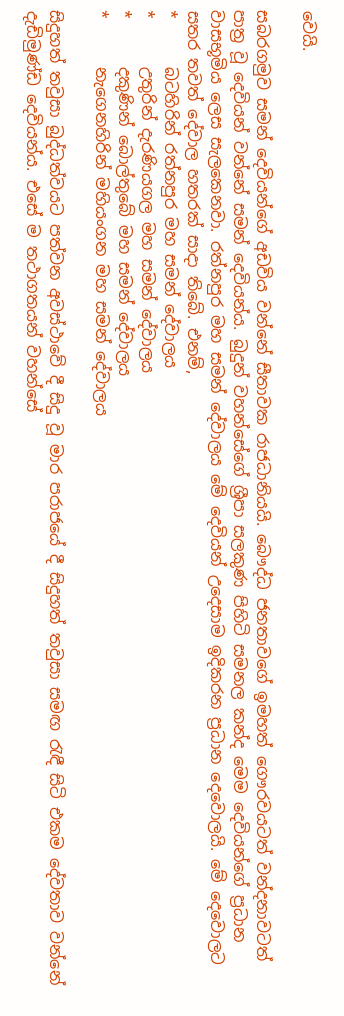වෙයි.

සබරගමුව සමන් දෙවියන්ගේ අඩවිය වන්නේ සීතාවක රාජධානියයි. බෞද්ධ ජනතාවගේ ඉමහත් ගෞරවයටත් වන්දනාවටත් පාත්‍ර වූ දෙවියන් වන්නේ සමන් දෙවියන්ය. බුදුන් වහන්සේගේ ශ්‍රීපා සලකුණ පිහිටි සමනල කන්ද මෙම දෙවියන්ගේ ප්‍රධාන වාසභූමිය ලෙස සැලකෙනවා. රත්නපුර මහ සමන් දේවාලය මේ දෙවියන් උදෙසාම ඉදිකරන ප්‍රධාන දෙවොලයි. මේ දෙවොලට සතර තවත් දේවාල හතරක් සාදා තිබේ. එනම්,
*      බටහිරින් රත්නපුර මහ සමන් දේවාලය
*      උතුරින් දැරණියගල මහ සමන් දේවාලය
*      දකුණින් බොල්තුබේ මහ සමන් දේවාලය
*      නැගෙනහිරින් මහියංගන මහ සමන් දේවාලය

සිදුහත් තවුසා බුද්ධත්වයට පත්වන අවස්ථාවේ දී සිදු වූ මාර පරාජයේ දී සිදුහත් තවුසා සමඟ රැඳී සිටි එකම දේවතාව වන්නේ දැඩිමුණ්ඩ දෙවියන්ය. එසේ ම තථාගතයන් වහන්සේ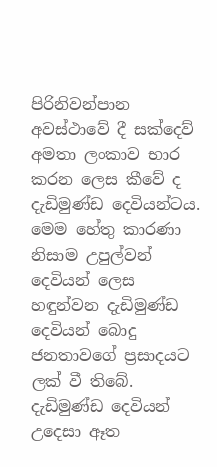පිරිනිවන්පාන අවස්ථාවේ දී සක්දෙව් අමතා ලංකාව භාර කරන ලෙස කීවේ ද දැඩිමුණ්ඩ දෙවියන්ටය. මෙම හේතු කාරණා නිසාම උපුල්වන් දෙවියන් ලෙස හඳුන්වන දැඩිමුණ්ඩ දෙවියන් බොදු ජනතාවගේ ප්‍රසාදයට ලක් වී තිබේ. දැඩිමුණ්ඩ දෙවියන් උදෙසා ඈත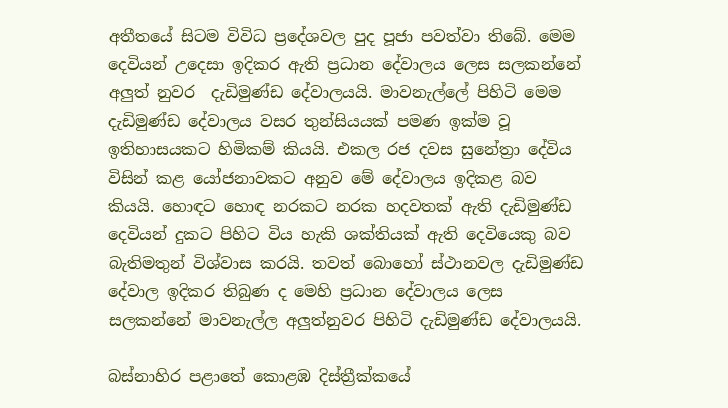අතීතයේ සිටම විවිධ ප්‍රදේශවල පුද පූජා පවත්වා තිබේ. මෙම දෙවියන් උදෙසා ඉදිකර ඇති ප්‍රධාන දේවාලය ලෙස සලකන්නේ අලුත් නුවර  දැඩිමුණ්ඩ දේවාලයයි. මාවනැල්ලේ පිහිටි මෙම දැඩිමුණ්ඩ දේවාලය වසර තුන්සියයක් පමණ ඉක්ම වූ ඉතිහාසයකට හිමිකම් කියයි. එකල රජ දවස සුනේත්‍රා දේවිය විසින් කළ යෝජනාවකට අනුව මේ දේවාලය ඉදිකළ බව කියයි. හොඳට හොඳ නරකට නරක හදවතක් ඇති දැඩිමුණ්ඩ දෙවියන් දුකට පිහිට විය හැකි ශක්තියක් ඇති දෙවියෙකු බව බැතිමතුන් විශ්වාස කරයි. තවත් බොහෝ ස්ථානවල දැඩිමුණ්ඩ දේවාල ඉදිකර තිබුණ ද මෙහි ප්‍රධාන දේවාලය ලෙස සලකන්නේ මාවනැල්ල අලුත්නුවර පිහිටි දැඩිමුණ්ඩ දේවාලයයි.

බස්නාහිර පළාතේ කොළඹ දිස්ත්‍රීක්කයේ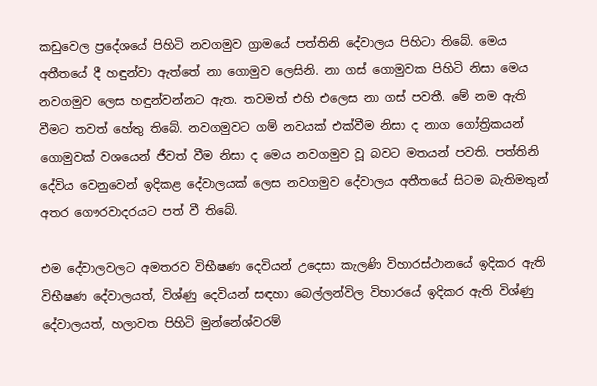කඩුවෙල ප්‍රදේශයේ පිහිටි නවගමුව ග්‍රාමයේ පත්තිනි දේවාලය පිහිටා තිබේ. මෙය අතීතයේ දී හඳුන්වා ඇත්තේ නා ගොමුව ලෙසිනි. නා ගස් ගොමුවක පිහිටි නිසා මෙය නවගමුව ලෙස හඳුන්වන්නට ඇත. තවමත් එහි එලෙස නා ගස් පවතී. මේ නම ඇති වීමට තවත් හේතු තිබේ. නවගමුවට ගම් නවයක් එක්වීම නිසා ද නාග ගෝත්‍රිකයන් ගොමුවක් වශයෙන් ජීවත් වීම නිසා ද මෙය නවගමුව වූ බවට මතයන් පවති. පත්තිනි දේවිය වෙනුවෙන් ඉදිකළ දේවාලයක් ලෙස නවගමුව දේවාලය අතීතයේ සිටම බැතිමතුන් අතර ගෞරවාදරයට පත් වී තිබේ.

එම දේවාලවලට අමතරව විභීෂණ දෙවියන් උදෙසා කැලණි විහාරස්ථානයේ ඉදිකර ඇති විභීෂණ දේවාලයත්, විශ්ණු දෙවියන් සඳහා බෙල්ලන්විල විහාරයේ ඉදිකර ඇති විශ්ණු දේවාලයත්, හලාවත පිහිටි මුන්නේශ්වරම්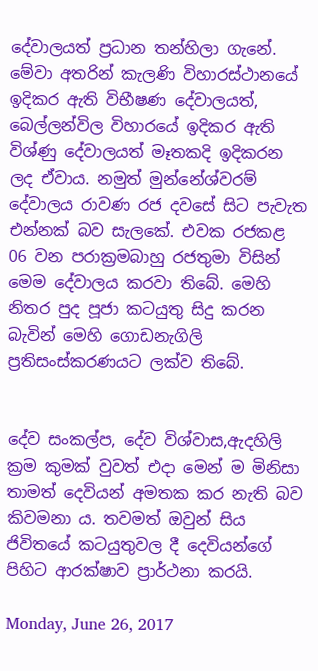දේවාලයත් ප්‍රධාන තන්හිලා ගැනේ. මේවා අතරින් කැලණි විහාරස්ථානයේ ඉදිකර ඇති විභීෂණ දේවාලයත්, බෙල්ලන්විල විහාරයේ ඉදිකර ඇති විශ්ණු දේවාලයත් මෑතකදි ඉදිකරන ලද ඒවාය. නමුත් මුන්නේශ්වරම් දේවාලය රාවණ රජ දවසේ සිට පැවැත එන්නක් බව සැලකේ. එවක රජකළ 06 වන පරාක්‍රමබාහු රජතුමා විසින් මෙම දේවාලය කරවා තිබේ. මෙහි නිතර පුද පූජා කටයුතු සිදු කරන බැවින් මෙහි ගොඩනැගිලි ප්‍රතිසංස්කරණයට ලක්ව තිබේ.


දේව සංකල්ප, දේව විශ්වාස,ඇදහිලි ක්‍රම කුමක් වුවත් එදා මෙන් ම මිනිසා තාමත් දෙවියන් අමතක කර නැති බව කිවමනා ය. තවමත් ඔවුන් සිය ජිවිතයේ කටයුතුවල දී දෙවියන්ගේ පිහිට ආරක්ෂාව ප්‍රාර්ථනා කරයි.

Monday, June 26, 2017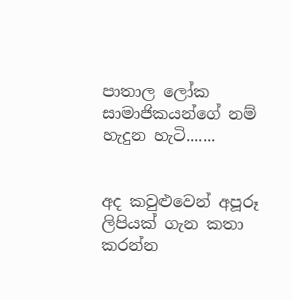පාතාල ලෝක සාමාජිකයන්ගේ නම් හැදුන හැටි.......


අද කවුළුවෙන් අපූරූ ලිපියක් ගැන කතා කරන්න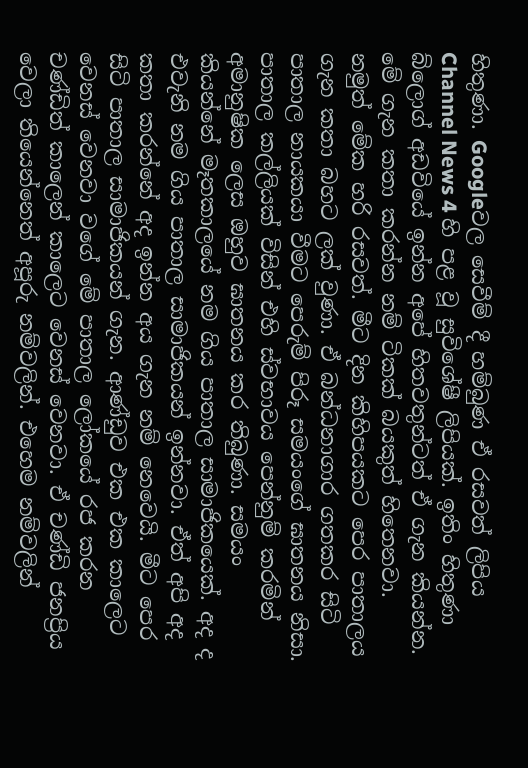හිතුණා. Googleවල සෙවීම් දී හම්බුණ ඒ රසවත් ලිපිය Channel News 4 හි පළ වූ සුවිශේෂී ලිපියක්. ඉතිං හිතුණා බ්ලොග් අඩවියේ ඉන්න අපේ හිතවතුන්ටත් ඒ ගැන කියන්න. මේ ගැන කතා කරන්න නම් ටිකක් බයකුත් හිතෙනවා. නමුත් මේක හරි රසවත්. මීට දින කිහිපයකට පෙර පාතාලය ගැන කතා බහට ලක් වුණා. ඒ බන්ධනාගාර ගතකර සිටි පාතාල නායකයා වීමට පෙරුම් පිරූ සමයංගේ ඝාතනය නිසා. පාතාල කල්ලියක් විසින් එහි ස්වභාවය පෙන්නුම් කරමින් අමානුෂික ලෙස ඔහුව ඝාතනය කර තිබුණා. සමයං කියන්නේ මෑතකාලයේ නම ගිය පාතාල සාමාජිකයෙක්. අද ද එවැනි නම ගිය පාතාල සාමාජිකයන් ඉන්නවා. ඒත් අපි අද කතා කරන්නේ අද ඉන්න අය ගැන නම් නෙවෙයි. මීට පෙර සිටි පාතාල සාමාජිකයන් ගැන. ආණ්ඩුව එක එක කාලෙට වෙනස් වෙනවා වගේ මේ පාතාල ලෝකයේ රජ කරන චණ්ඩිත් කාලෙන් කාලෙට වෙනස් වෙනවා. ඒ චණ්ඩි ජනප්‍රිය වෙලා තියෙන්නෙත් අපූරු නම්වලින්. එහෙම නම්වලින්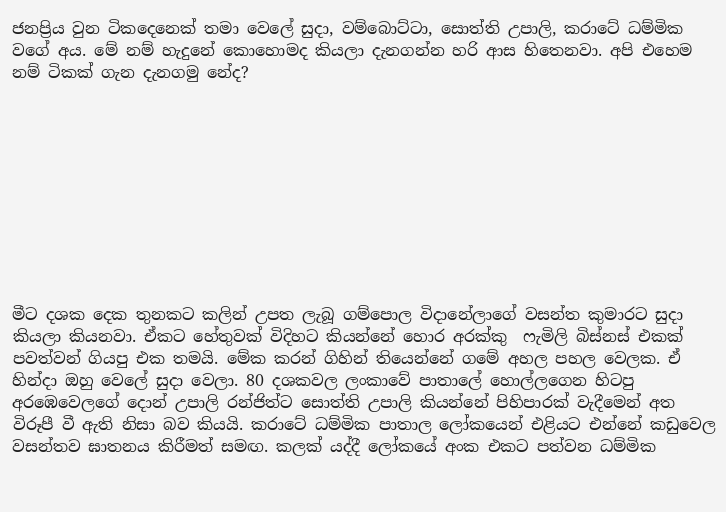ජනප්‍රිය වුන ටිකදෙනෙක් තමා වෙලේ සුදා, වම්බොට්ටා, සොත්ති උපාලි, කරාටේ ධම්මික වගේ අය. මේ නම් හැදුනේ කොහොමද කියලා දැනගන්න හරි ආස හිතෙනවා. අපි එහෙම නම් ටිකක් ගැන දැනගමු නේද?










මීට දශක දෙක තුනකට කලින් උපත ලැබූ ගම්පොල විදානේලාගේ වසන්ත කුමාරට සුදා කියලා කියනවා. ඒකට හේතුවක් විදිහට කියන්නේ හොර අරක්කු  ෆැමිලි බිස්නස් එකක් පවත්වන් ගියපු එක තමයි. මේක කරන් ගිහින් තියෙන්නේ ගමේ අහල පහල වෙලක. ඒ හින්දා ඔහු වෙලේ සුදා වෙලා. 80 දශකවල ලංකාවේ පාතාලේ හොල්ලගෙන හිටපු අරඹෙවෙලගේ දොන් උපාලි රන්ජිත්ට සොත්ති උපාලි කියන්නේ පිහිපාරක් වැදීමෙන් අත විරූපී වී ඇති නිසා බව කියයි. කරාටේ ධම්මික පාතාල ලෝකයෙන් එළියට එන්නේ කඩුවෙල වසන්තව ඝාතනය කිරීමත් සමඟ. කලක් යද්දී ලෝකයේ අංක එකට පත්වන ධම්මික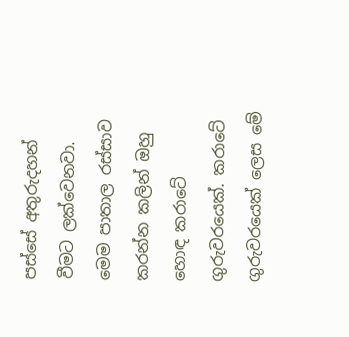පස්සේ අතුරුදහන් වීමට ලක්වෙනවා. මෙම පාතාල රස්සාව කරන්න කලින් ඔහු හොඳ කරාටේ ගුරුවරයෙක්. කරාටේ ගුරුවරයෙක් ලෙස මේ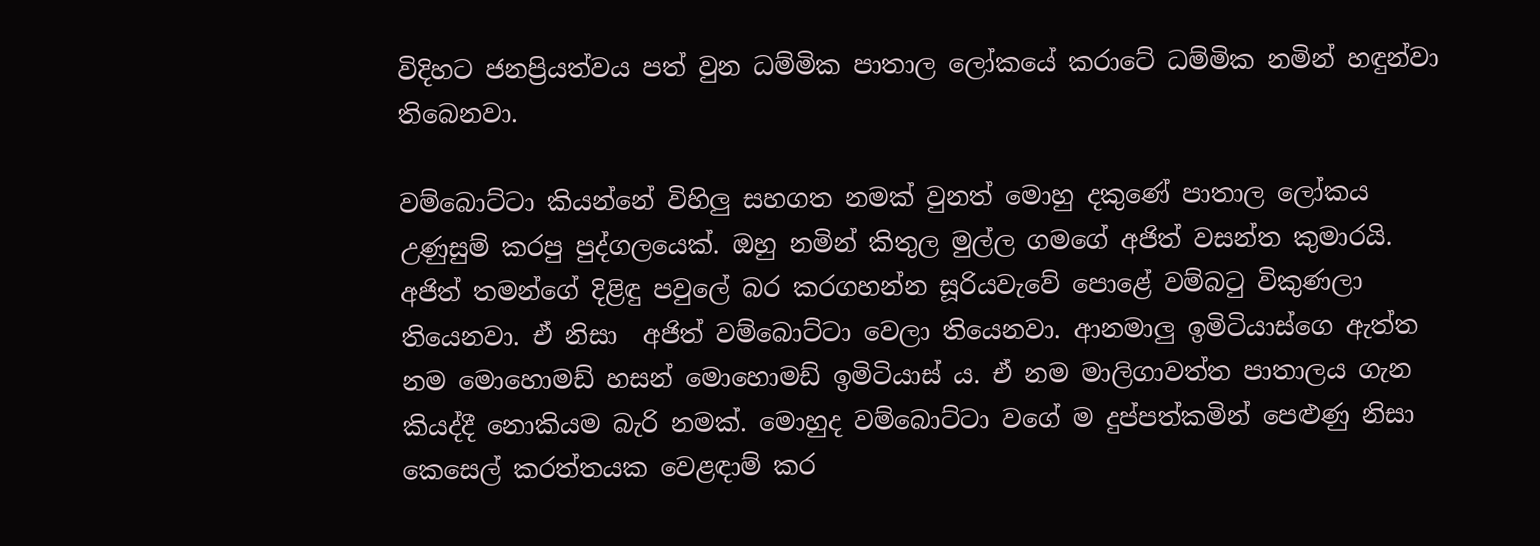විදිහට ජනප්‍රියත්වය පත් වුන ධම්මික පාතාල ලෝකයේ කරාටේ ධම්මික නමින් හඳුන්වා තිබෙනවා.

වම්බොට්ටා කියන්නේ විහිලු සහගත නමක් වුනත් මොහු දකුණේ පාතාල ලෝකය උණුසුම් කරපු පුද්ගලයෙක්. ඔහු නමින් කිතුල මුල්ල ගමගේ අජිත් වසන්ත කුමාරයි. අජිත් තමන්ගේ දිළිඳු පවුලේ බර කරගහන්න සූරියවැවේ පොළේ වම්බටු විකුණලා තියෙනවා. ඒ නිසා  අජිත් වම්බොට්ටා වෙලා තියෙනවා. ආනමාලු ඉමිටියාස්ගෙ ඇත්ත නම මොහොමඩ් හසන් මොහොමඩ් ඉමිටියාස් ය. ඒ නම මාලිගාවත්ත පාතාලය ගැන කියද්දී නොකියම බැරි නමක්. මොහුද වම්බොට්ටා වගේ ම දුප්පත්කමින් පෙළුණු නිසා කෙසෙල් කරත්තයක වෙළඳාම් කර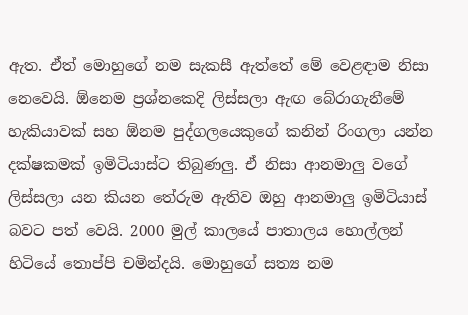ඇත. ඒත් මොහුගේ නම සැකසී ඇත්තේ මේ වෙළඳාම නිසා නෙවෙයි. ඕනෙම ප්‍රශ්නකෙදි ලිස්සලා ඇඟ බේරාගැනීමේ හැකියාවක් සහ ඕනම පුද්ගලයෙකුගේ කනින් රිංගලා යන්න දක්ෂකමක් ඉමිටියාස්ට තිබුණලු. ඒ නිසා ආනමාලු වගේ ලිස්සලා යන කියන තේරුම ඇතිව ඔහු ආනමාලු ඉමිටියාස් බවට පත් වෙයි. 2000 මුල් කාලයේ පාතාලය හොල්ලන් හිටියේ තොප්පි චමින්දයි. මොහුගේ සත්‍ය නම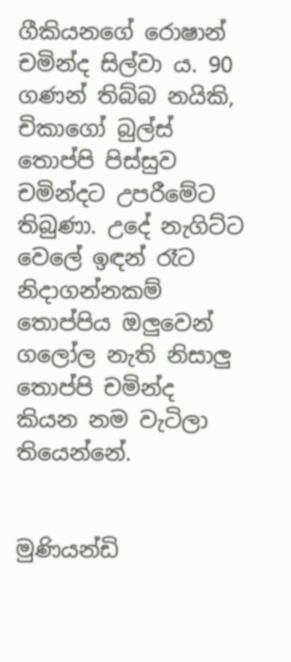ගීකියනගේ රොෂාන් චමින්ද සිල්වා ය. 90 ගණන් තිබ්බ නයිකි, චිකාගෝ බුල්ස් තොප්පි පිස්සුව චමින්දට උපරීමේට තිබුණා. උදේ නැගිට්ට වෙලේ ඉඳන් රෑට නිදාගන්නකම් තොප්පිය ඔලුවෙන් ගලෝල නැති නිසාලු තොප්පි චමින්ද කියන නම වැටිලා තියෙන්නේ.


මුණියන්ඩි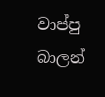වාප්පු බාලන්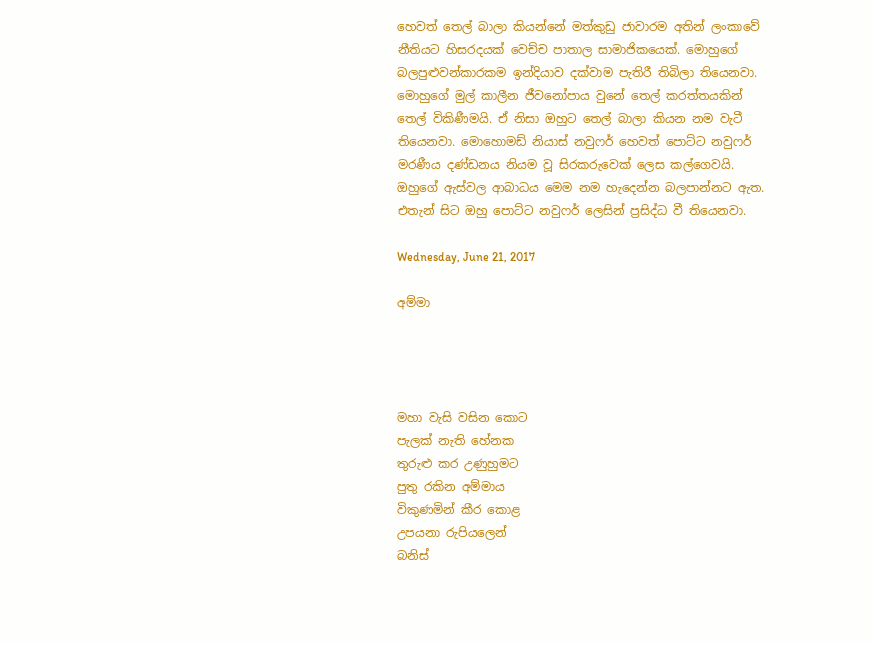හෙවත් තෙල් බාලා කියන්නේ මත්කුඩු ජාවාරම අතින් ලංකාවේ නීතියට හිසරදයක් වෙච්ච පාතාල සාමාජිකයෙක්. මොහුගේ බලපුළුවන්කාරකම ඉන්දියාව දක්වාම පැතිරී තිබිලා තියෙනවා. මොහුගේ මුල් කාලීන ජීවනෝපාය වුනේ තෙල් කරත්තයකින් තෙල් විකිණීමයි. ඒ නිසා ඔහුට තෙල් බාලා කියන නම වැටී තියෙනවා. මොහොමඩ් නියාස් නවුෆර් හෙවත් පොට්ට නවුෆර් මරණීය දණ්ඩනය නියම වූ සිරකරුවෙක් ලෙස කල්ගෙවයි. ඔහුගේ ඇස්වල ආබාධය මෙම නම හැදෙන්න බලපාන්නට ඇත. එතැන් සිට ඔහු පොට්ට නවුෆර් ලෙසින් ප්‍රසිද්ධ වී තියෙනවා.

Wednesday, June 21, 2017

අම්මා




මහා වැසි වසින කොට
පැලක් නැති හේනක
තුරුළු කර උණුහුමට
පුතු රකින අම්මාය
විකුණමින් කීර කොළ
උපයනා රුපියලෙන්
බනිස්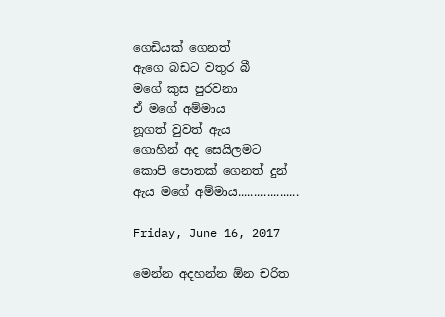ගෙඩියක් ගෙනත්
ඇගෙ බඩට වතුර බී
මගේ කුස පුරවනා
ඒ මගේ අම්මාය
නූගත් වුවත් ඇය
ගොහින් අද සෙයිලමට
කොපි පොතක් ගෙනත් දුන්
ඇය මගේ අම්මාය...................

Friday, June 16, 2017

මෙන්න අදහන්න ඕන චරිත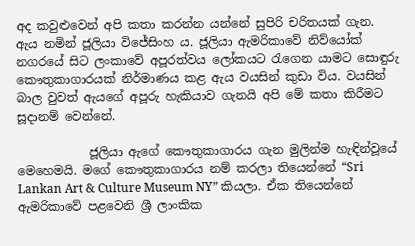අද කවුළුවෙන් අපි කතා කරන්න යන්නේ සුපිරි චරිතයක් ගැන. ඇය නමින් ජූලියා විජේසිංහ ය. ජූලියා ඇමරිකාවේ නිව්යෝක් නගරයේ සිට ලංකාවේ අපූරත්වය ලෝකයට රැගෙන යාමට සොඳුරු කෞතුකාගාරයක් නිර්මාණය කළ ඇය වයසින් කුඩා විය. වයසින් බාල වුවත් ඇයගේ අපූරු හැකියාව ගැනයි අපි මේ කතා කිරීමට සූදානම් වෙන්නේ.

            ජූලියා ඇගේ කෞතුකාගාරය ගැන මුලින්ම හැඳින්වූයේ මෙහෙමයි. මගේ කෞතුකාගාරය නම් කරලා තියෙන්නේ “Sri Lankan Art & Culture Museum NY” කියලා. ඒක තියෙන්නේ ඇමරිකාවේ පළවෙනි ශ්‍රී ලාංකික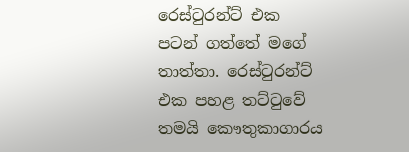රෙස්ටුරන්ට් එක පටන් ගත්තේ මගේ තාත්තා. රෙස්ටුරන්ට් එක පහළ තට්ටුවේ තමයි කෞතුකාගාරය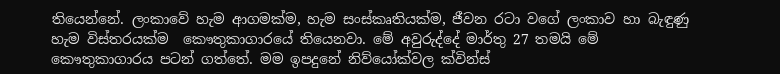තියෙන්නේ. ලංකාවේ හැම ආගමක්ම, හැම සංස්කෘතියක්ම, ජීවන රටා වගේ ලංකාව හා බැඳුණු හැම විස්තරයක්ම  කෞතුකාගාරයේ තියෙනවා. මේ අවුරුද්දේ මාර්තු 27 තමයි මේ කෞතුකාගාරය පටන් ගත්තේ. මම ඉපදුනේ නිව්යෝක්වල ක්වින්ස්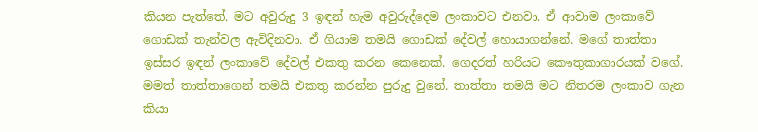කියන පැත්තේ. මට අවුරුදු 3 ඉඳන් හැම අවුරුද්දෙම ලංකාවට එනවා. ඒ ආවාම ලංකාවේ ගොඩක් තැන්වල ඇවිදිනවා. ඒ ගියාම තමයි ගොඩක් දේවල් හොයාගන්නේ. මගේ තාත්තා ඉස්සර ඉඳන් ලංකා‍වේ දේවල් එකතු කරන කෙනෙක්. ගෙදරත් හරියට කෞතුකාගාරයක් වගේ. මමත් තාත්තාගෙන් තමයි එකතු කරන්න පුරුදු වුනේ. තාත්තා තමයි මට නිතරම ලංකාව ගැන කියා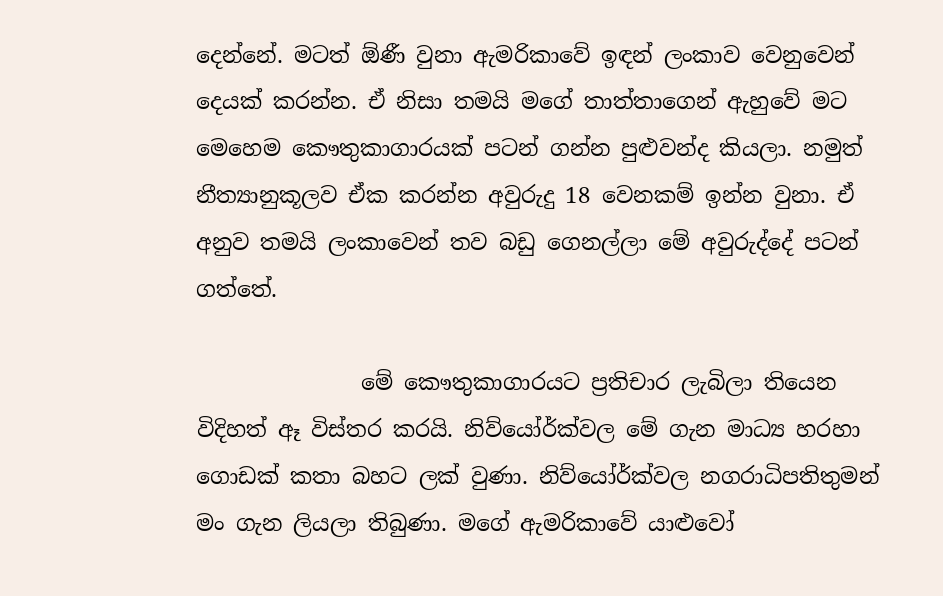දෙන්නේ. මටත් ඕණී වුනා ඇමරිකාවේ ඉඳන් ලංකාව වෙනුවෙන් දෙයක් කරන්න. ඒ නිසා තමයි මගේ තාත්තාගෙන් ඇහුවේ මට මෙහෙම කෞතුකාගාරයක් පටන් ගන්න පුළුවන්ද කියලා. නමුත් නීත්‍යානුකූලව ඒක කරන්න අවුරුදු 18 වෙනකම් ඉන්න වුනා. ඒ අනුව තමයි ලංකාවෙන් තව බඩු ගෙනල්ලා මේ අවුරුද්දේ පටන් ගත්තේ.

               මේ කෞතුකාගාරයට ප්‍රතිචාර ලැබිලා තියෙන විදිහත් ඈ විස්තර කරයි. නිව්යෝර්ක්වල මේ ගැන මාධ්‍ය හරහා ගොඩක් කතා බහට ලක් වුණා. නිව්යෝර්ක්වල නගරාධිපතිතුමන් මං ගැන ලියලා තිබුණා. මගේ ඇමරිකාවේ යාළුවෝ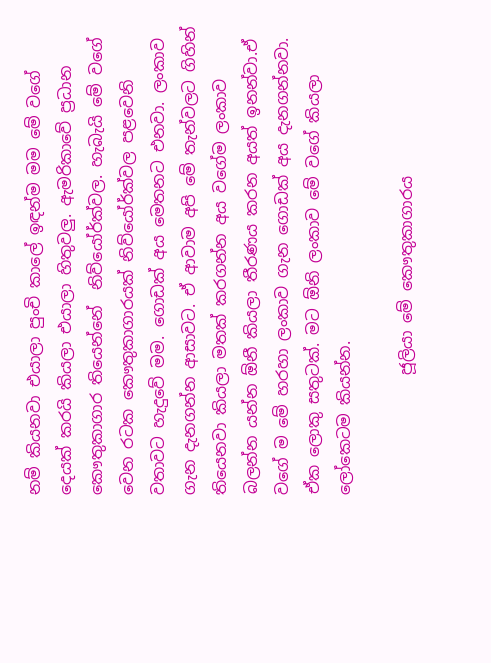නම් කියනවා එයාලා පුංචි කාලේ ඉඳන්ම මම මේ වගේ දෙයක් කරයි කියලා එයාලා හිතුවලු. ඇමරිකාවේ ප්‍රධාන කෞතුකාගාර තියෙන්නේ  නිව්යෝර්ක්වල. හැබැයි මේ වගේ වෙන රටක කෞතුකාගාරයක් නිව්යෝර්ක්වල පළවෙනි වතාවට හැදුවේ මම. ගොඩක් අය මෙතනට එනවා. ලංකාව ගැන දැනගන්න ආසාවට. ඒ ආවාම අපි මේ තැන්වලට ගිහින් තියෙනවා කියලා මතක් කරගන්න අය වගේම ලංකාව බලන්න යන්න ඕනී කියලා තීරණය කරන අයත් ඉනන්වා.ඒ වගේ ම මේ හරහා ලංකාව ගැන ගොඩක් අය දැනගන්නවා. ඒක ලොකු සතුටක්. මට ඕනි ලංකාව මේ වගේ කියලා ලෝකෙටම කියන්න.

               ජූලියා මේ කෞතුකාගාරය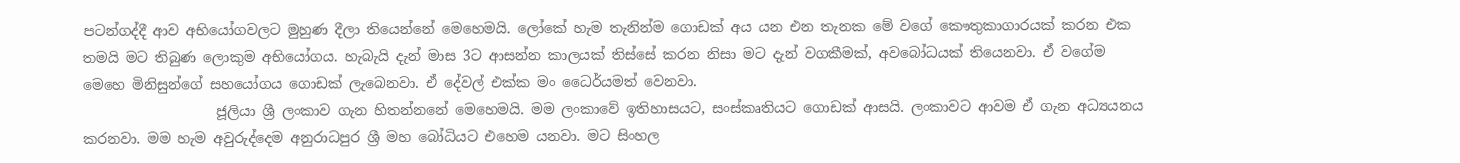පටන්ගද්දී ආව අභියෝගවලට මුහුණ දීලා තියෙන්නේ මෙහෙමයි. ලෝකේ හැම තැනින්ම ගොඩක් අය යන එන තැනක මේ වගේ කෞතුකාගාරයක් කරන එක තමයි මට තිබුණ ලොකුම අභියෝගය. හැබැයි දැන් මාස 3ට ආසන්න කාලයක් තිස්සේ කරන නිසා මට දැන් වගකීමක්, අවබෝධයක් තියෙනවා. ඒ වගේම මෙහෙ මිනිසුන්ගේ සහයෝගය ගොඩක් ලැබෙනවා. ඒ දේවල් එක්ක මං ධෛර්යමත් වෙනවා.
                   ජූලියා ශ්‍රී ලංකාව ගැන හිතන්නනේ මෙහෙමයි. මම ලංකාවේ ඉතිහාසයට, සංස්කෘතියට ගොඩක් ආසයි. ලංකාවට ආවම ඒ ගැන අධ්‍යයනය කරනවා. මම හැම අවුරුද්දෙම අනුරාධපුර ශ්‍රී මහ බෝධියට එහෙම යනවා. මට සිංහල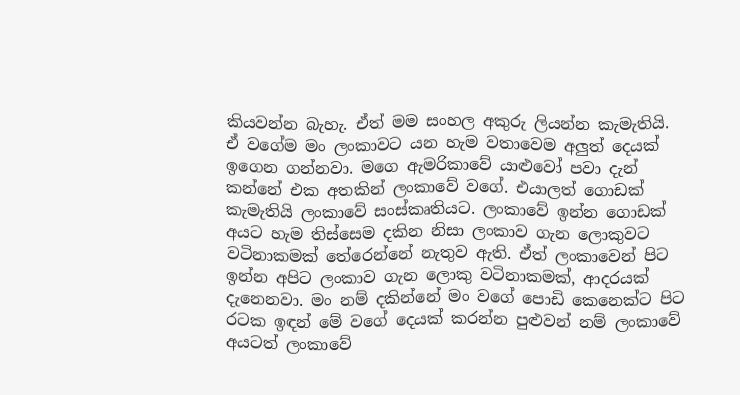කියවන්න බැහැ. ඒත් මම සංහල අකුරු ලියන්න කැමැතියි. ඒ වගේම මං ලංකාවට යන හැම වතාවෙම අලුත් දෙයක් ඉගෙන ගන්නවා. මගෙ ඇමරිකාවේ යාළුවෝ පවා දැන් කන්නේ එක අතකින් ලංකාවේ වගේ. එයාලත් ගොඩක් කැමැතියි ලංකාවේ සංස්කෘතියට. ලංකාවේ ඉන්න ගොඩක් අයට හැම තිස්සෙම දකින නිසා ලංකාව ගැන ලොකුවට වටිනාකමක් තේරෙන්නේ නැතුව ඇති. ඒත් ලංකාවෙන් පිට ඉන්න අපිට ලංකාව ගැන ලොකු වටිනාකමක්, ආදරයක් දැනෙනවා. මං නම් දකින්නේ මං වගේ පොඩි කෙනෙක්ට පිට රටක ඉඳන් මේ වගේ දෙයක් කරන්න පුළුවන් නම් ලංකාවේ අයටත් ලංකාවේ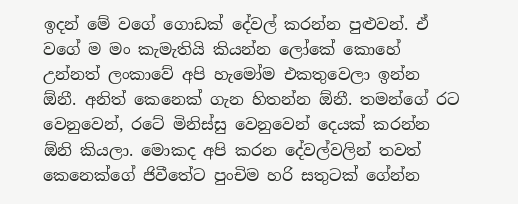ඉදන් මේ වගේ ගොඩක් දේවල් කරන්න පුළුවන්. ඒ වගේ ම මං කැමැතියි කියන්න ලෝකේ කොහේ උන්නත් ලංකාවේ අපි හැමෝම එකතුවෙලා ඉන්න ඕනී. අනිත් කෙනෙක් ගැන හිතන්න ඕනී. තමන්ගේ රට වෙනුවෙන්, රටේ මිනිස්සු වෙනුවෙන් දෙයක් කරන්න ඕනි කියලා. මොකද අපි කරන දේවල්වලින් තවත් කෙනෙක්ගේ ජිවීතේට පුංචිම හරි සතුටක් ගේන්න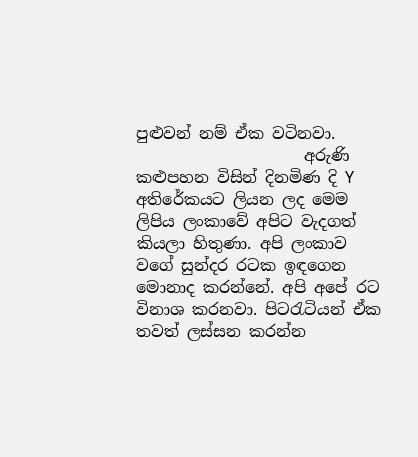පුළුවන් නම් ඒක වටිනවා.
                     අරුණි කළුපහන විසින් දිනමිණ දි Y අතිරේකයට ලියන ලද මෙම ලිපිය ලංකාවේ අපිට වැදගත් කියලා හිතුණා. අපි ලංකාව වගේ සුන්දර රටක ඉඳගෙන මොනාද කරන්නේ. අපි අපේ රට විනාශ කරනවා. පිටරැටියන් ඒක තවත් ලස්සන කරන්න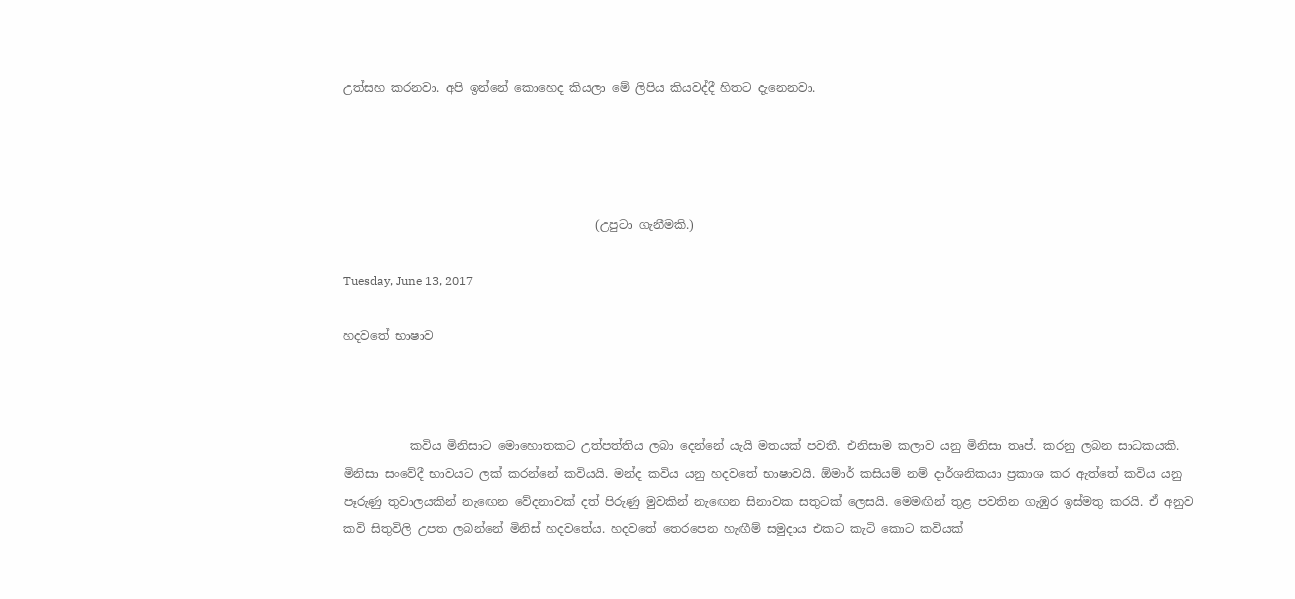උත්සහ කරනවා. අපි ඉන්නේ කොහෙද කියලා මේ ලිපිය කියවද්දී හිතට දැනෙනවා.




                                          (උපුටා ගැනීමකි.)

Tuesday, June 13, 2017

හදවතේ භාෂාව



           කවිය මිනිසාට මොහොතකට උත්පත්තිය ලබා දෙන්නේ යැයි මතයක් පවතී. එනිසාම කලාව යනු මිනිසා තෘප්. කරනු ලබන සාධකයකි. මිනිසා සංවේදී භාවයට ලක් කරන්නේ කවියයි. මන්ද කවිය යනු හදවතේ භාෂාවයි. ඕමාර් කසියම් නම් දාර්ශනිකයා ප්‍රකාශ කර ඇත්තේ කවිය යනු පෑරුණු තුවාලයකින් නැඟෙන වේදනාවක් දත් පිරුණු මුවකින් නැඟෙන සිනාවක සතුටක් ලෙසයි. මෙමඟින් තුළ පවතින ගැඹුර ඉස්මතු කරයි. ඒ අනුව කවි සිතුවිලි උපත ලබන්නේ මිනිස් හදවතේය. හදවතේ තෙරපෙන හැඟීම් සමුදාය එකට කැටි කොට කවියක්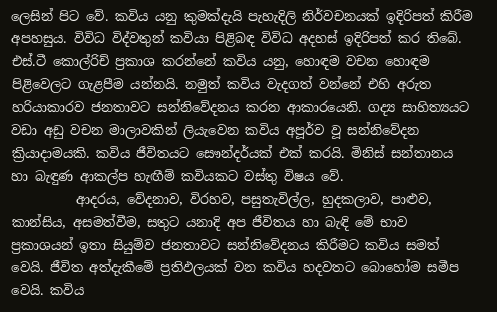ලෙසින් පිට වේ. කවිය යනු කුමක්දැයි පැහැදිලි නිර්වචනයක් ඉදිරිපත් කිරීම අපහසුය. විවිධ විද්වතුන් කවියා පිළිබඳ විවිධ අදහස් ඉදිරිපත් කර තිබේ. එස්.ටී කොල්රිච් ප්‍රකාශ කරන්නේ කවිය යනු, හොඳම වචන හොඳම පිළිවෙලට ගැළපීම යන්නයි. නමුත් කවිය වැදගත් වන්නේ එහි අරුත හරියාකාරව ජනතාවට සන්නිවේදනය කරන ආකාරයෙනි. ගද්‍ය සාහිත්‍යයට වඩා අඩු වචන මාලාවකින් ලියැවෙන කවිය අපූර්ව වූ සන්නිවේදන ක්‍රියාදාමයකි. කවිය ජීවිතයට සෞන්දර්යක් එක් කරයි. මිනිස් සන්තානය හා බැඳුණ ආකල්ප හැඟීම් කවියකට වස්තු විෂය වේ.
          ආදරය, වේදනාව, විරහව, පසුතැවිල්ල, හුදකලාව, පාළුව, කාන්සිය, අසමත්වීම, සතුට යනාදි අප ජීවිතය හා බැඳි මේ භාව ප්‍රකාශයන් ඉතා සියුම්ව ජනතාවට සන්නිවේදනය කිරීමට කවිය සමත් වෙයි. ජීවිත අත්දැකීමේ ප්‍රතිඵලයක් වන කවිය හදවතට බොහෝම සමීප වෙයි. කවිය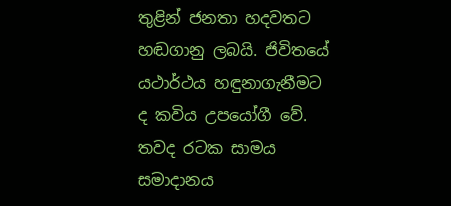තුළින් ජනතා හදවතට හඬගානු ලබයි. ජිවිතයේ යථාර්ථය හඳුනාගැනීමට ද කවිය උපයෝගී වේ. තවද රටක සාමය සමාදානය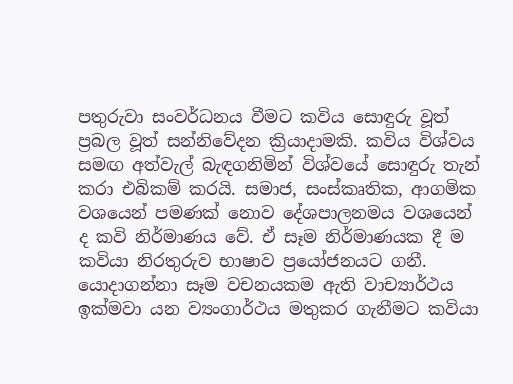පතුරුවා සංවර්ධනය වීමට කවිය සොඳුරු වූත් ප්‍රබල වූත් සන්නිවේදන ක්‍රියාදාමකි. කවිය විශ්වය සමඟ අත්වැල් බැඳගනිමින් විශ්වයේ සොඳුරු තැන් කරා එබිකම් කරයි. සමාජ, සංස්කෘතික, ආගමික වශයෙන් පමණක් නොව දේශපාලනමය වශයෙන් ද කවි නිර්මාණය වේ. ඒ සෑම නිර්මාණයක දී ම කවියා නිරතුරුව භාෂාව ප්‍රයෝජනයට ගනී. යොදාගන්නා සෑම වචනයකම ඇති වාච්‍යාර්ථය ඉක්මවා යන ව්‍යංගාර්ථය මතුකර ගැනීමට කවියා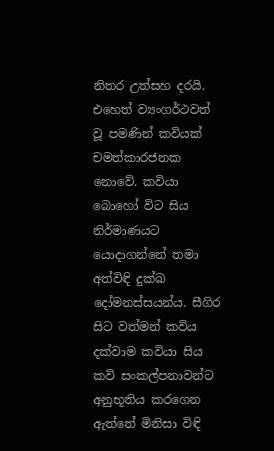නිතර උත්සහ දරයි. එහෙත් ව්‍යංගර්ථවත් වූ පමණින් කවියක් චමත්කාරජනක නොවේ. කවියා බොහෝ විට සිය නිර්මාණයට යොදාගන්නේ තමා අත්විඳි දුක්ඛ දෝමනස්සයන්ය. සීගිර සිට වත්මන් කවිය දක්වාම කවියා සිය කවි සංකල්පනාවන්ට අනුභූතිය කරගෙන ඇත්තේ මිනිසා විඳි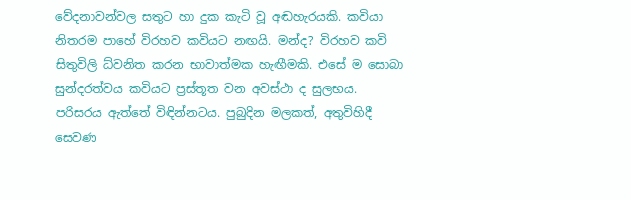වේදනාවන්වල සතුට හා දුක කැටි වූ අඬහැරයකි. කවියා නිතරම පාහේ විරහව කවියට නඟයි. මන්ද? විරහව කවි සිතුවිලි ධ්වනිත කරන භාවාත්මක හැඟීමකි. එසේ ම සොබා සුන්දරත්වය කවියට ප්‍රස්තූත වන අවස්ථා ද සුලභය. පරිසරය ඇත්තේ විඳින්නටය. පුබුදින මලකත්, අතුවිහිදී සෙවණ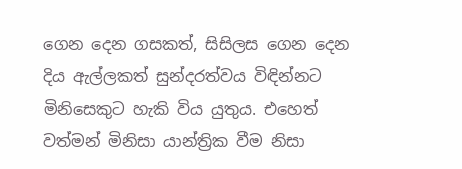ගෙන දෙන ගසකත්, සිසිලස ගෙන දෙන දිය ඇල්ලකත් සුන්දරත්වය විඳින්නට මිනිසෙකුට හැකි විය යුතුය. එහෙත් වත්මන් මිනිසා යාන්ත්‍රික වීම නිසා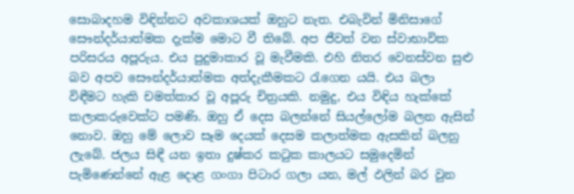සොබාදහම විඳින්නට අවකාශයක් ඔහුට නැත. එබැවින් මිනිසාගේ සෞන්දර්යාත්මක දැක්ම මොට වී තිබේ. අප ජීවත් වන ස්වාභාවික පරිසරය අපූරුය. එය පුදුමාකාර වූ මැවීමකි. එහි නිතර වෙනස්වන සුළු බව අපව සෞන්දර්යාත්මක අත්දැකීමකට රැගෙන යයි. එය බලා විඳීමට හැකි චමත්කාර වූ අපූරු චිත්‍රයකි. නමුදු, එය විඳිය හැක්කේ කලාකරුවෙක්ට පමණි. ඔහු ඒ දෙස බලන්නේ සියල්ලෝම බලන ඇසින් නොව. ඔහු මේ ලොව සෑම දෙයක් දෙසම කලාත්මක ඇසකින් බලනු ලැබේ. ජලය සිඳී යන ඉතා දුෂ්කර කටුක කාලයට සමුදෙමින් පැමිණෙන්නේ ඇළ දොළ ගංගා පිටාර ගලා යන, මල් ඵලින් බර වුන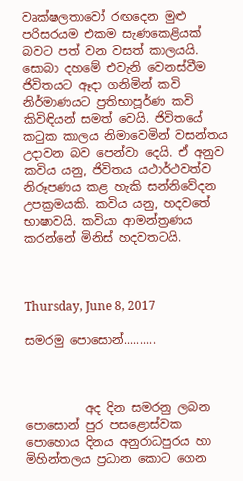වෘක්ෂලතාවෝ රඟදෙන මුළු පරිසරයම එකම සැණකෙළියක් බවට පත් වන වසත් කාලයයි. සොබා දහමේ එවැනි වෙනස්වීම ජිවිතයට ඈදා ගනිමින් කවි නිර්මාණයට ප්‍රතිභාපූර්ණ කවි කිවිඳියන් සමත් වෙයි. ජිවිතයේ කටුක කාලය නිමාවෙමින් වසන්තය උදාවන බව පෙන්වා දෙයි. ඒ අනුව කවිය යනු, ජිවිතය යථාර්ථවත්ව නිරූපණය කළ හැකි සන්නිවේදන උපක්‍රමයකි. කවිය යනු, හදවතේ භාෂාවයි. කවියා ආමන්ත්‍රණය කරන්නේ මිනිස් හදවතටයි.



Thursday, June 8, 2017

සමරමු පොසොන්..........



          අද දින සමරනු ලබන පොසොන් පුර පසළොස්වක පොහොය දිනය අනුරාධපුරය හා මිහින්තලය ප්‍රධාන කොට ගෙන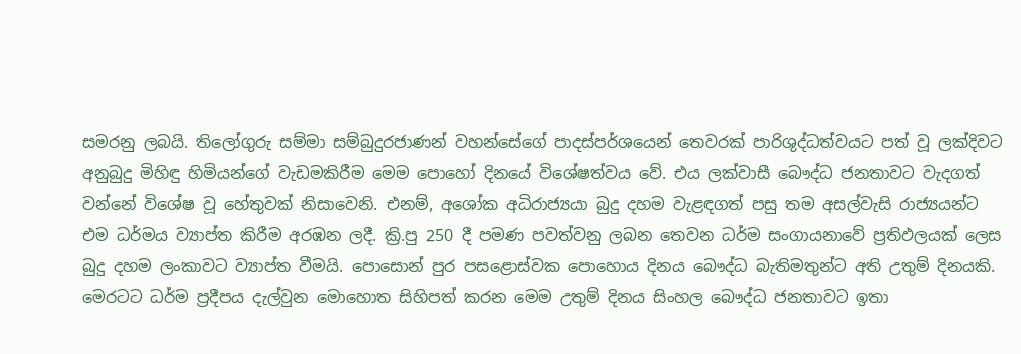සමරනු ලබයි. තිලෝගුරු සම්මා සම්බුදුරජාණන් වහන්සේගේ පාදස්පර්ශයෙන් තෙවරක් පාරිශුද්ධත්වයට පත් වූ ලක්දිවට අනුබුදු මිහිඳු හිමියන්ගේ වැඩමකිරීම මෙම පොහෝ දිනයේ විශේෂත්වය වේ. එය ලක්වාසී බෞද්ධ ජනතාවට වැදගත් වන්නේ විශේෂ වූ හේතුවක් නිසාවෙනි. එනම්, අශෝක අධිරාජ්‍යයා බුදු දහම වැළඳගත් පසු තම අසල්වැසි රාජ්‍යයන්ට එම ධර්මය ව්‍යාප්ත කිරීම අරඹන ලදී. ක්‍රි.පු 250 දී පමණ පවත්වනු ලබන තෙවන ධර්ම සංගායනාවේ ප්‍රතිඵලයක් ලෙස බුදු දහම ලංකාවට ව්‍යාප්ත වීමයි. පොසොන් පුර පසළොස්වක පොහොය දිනය බෞද්ධ බැතිමතුන්ට අති උතුම් දිනයකි. මෙරටට ධර්ම ප්‍රදීපය දැල්වුන මොහොත සිහිපත් කරන මෙම උතුම් දිනය සිංහල බෞද්ධ ජනතාවට ඉතා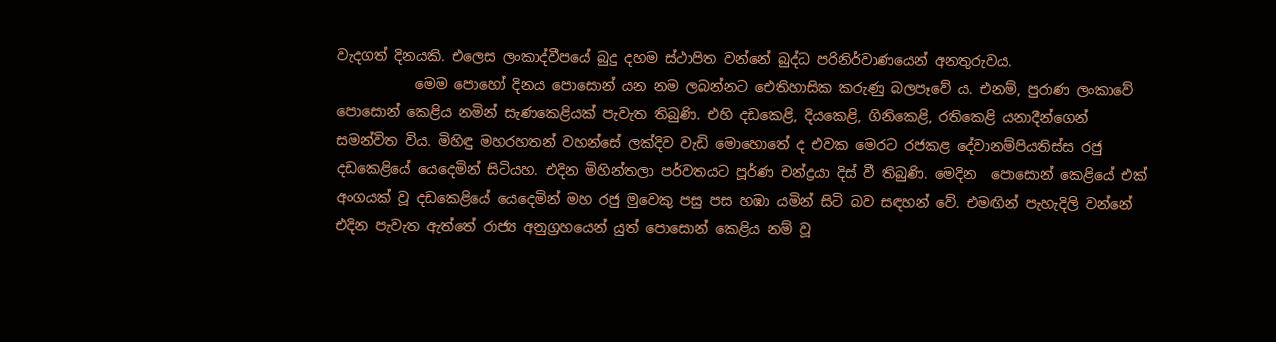වැදගත් දිනයකි. එලෙස ලංකාද්වීපයේ බුදු දහම ස්ථාපිත වන්නේ බුද්ධ පරිනිර්වාණයෙන් අනතුරුවය.
           මෙම පොහෝ දිනය පොසොන් යන නම ලබන්නට ඓතිහාසික කරුණු බලපෑවේ ය. එනම්, පුරාණ ලංකාවේ පොසොන් කෙළිය නමින් සැණකෙළියක් පැවැත තිබුණි. එහි දඩකෙළි, දියකෙළි, ගිනිකෙළි, රතිකෙළි යනාදීන්ගෙන් සමන්විත විය. මිහිඳු මහරහතන් වහන්සේ ලක්දිව වැඩි මොහොතේ ද එවක මෙරට රජකළ දේවානම්පියතිස්ස රජු දඩකෙළියේ යෙදෙමින් සිටියහ. එදින මිහින්තලා පර්වතයට පූර්ණ චන්ද්‍රයා දිස් වී තිබුණි. මෙදින  පොසොන් කෙළියේ එක් අංගයක් වූ දඩකෙළියේ යෙදෙමින් මහ රජු මුවෙකු පසු පස හඹා යමින් සිටි බව සඳහන් වේ. එමඟින් පැහැදිලි වන්නේ එදින පැවැත ඇත්තේ රාජ්‍ය අනුග්‍රහයෙන් යුත් පොසොන් කෙළිය නම් වූ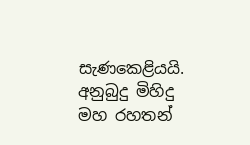සැණකෙළියයි. අනුබුදු මිහිදු මහ රහතන්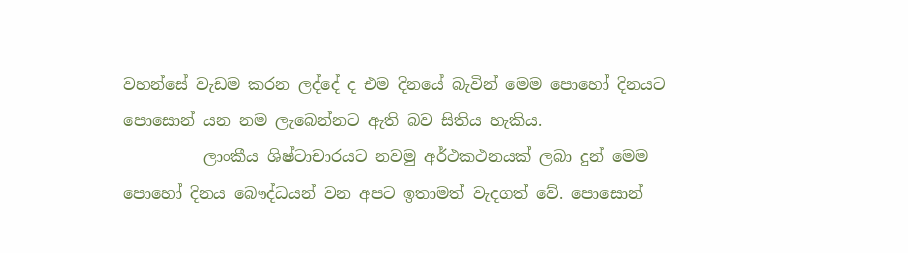වහන්සේ වැඩම කරන ලද්දේ ද එම දිනයේ බැවින් මෙම පොහෝ දිනයට පොසොන් යන නම ලැබෙන්නට ඇති බව සිතිය හැකිය.
          ලාංකීය ශිෂ්ටාචාරයට නවමු අර්ථකථනයක් ලබා දුන් මෙම පොහෝ දිනය බෞද්ධයන් වන අපට ඉතාමත් වැදගත් වේ. පොසොන්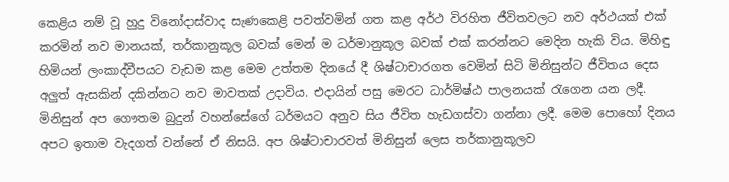කෙළිය නම් වූ හුදු විනෝදාස්වාද සැණකෙළි පවත්වමින් ගත කළ අර්ථ විරහිත ජීවිතවලට නව අර්ථයක් එක් කරමින් නව මානයක්, තර්කානුකූල බවක් මෙන් ම ධර්මානුකූල බවක් එක් කරන්නට මෙදින හැකි විය. මිහිඳු හිමියන් ලංකාද්වීපයට වැඩම කළ මෙම උත්තම දිනයේ දී ශිෂ්ටාචාරගත වෙමින් සිටි මිනිසුන්ට ජීවිතය දෙස අලුත් ඇසකින් දකින්නට නව මාවතක් උදාවිය. එදායින් පසු මෙරට ධාර්මිෂ්ඨ පාලනයක් රැගෙන යන ලදී. මිනිසුන් අප ගෞතම බුදුන් වහන්සේගේ ධර්මයට අනුව සිය ජීවිත හැඩගස්වා ගන්නා ලදී. මෙම පොහෝ දිනය අපට ඉතාම වැදගත් වන්නේ ඒ නිසයි. අප ශිෂ්ටාචාරවත් මිනිසුන් ලෙස තර්කානුකූලව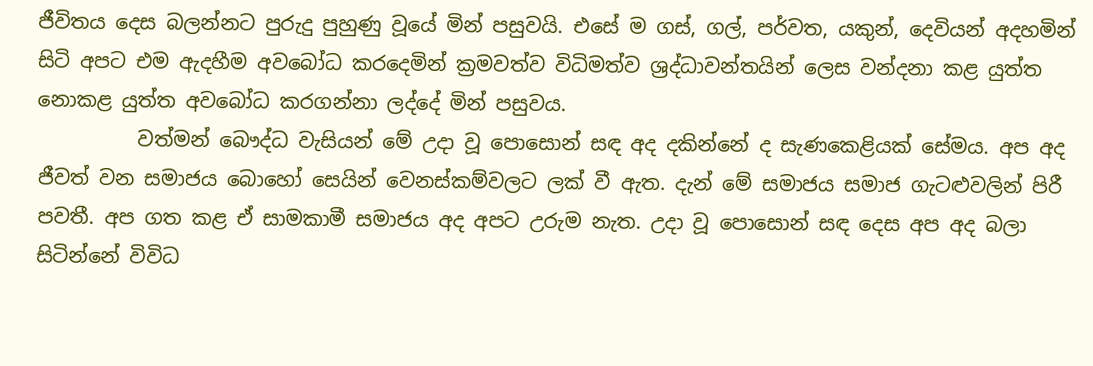ජීවිතය දෙස බලන්නට පුරුදු පුහුණු වූයේ මින් පසුවයි. එසේ ම ගස්, ගල්, පර්වත, යකුන්, දෙවියන් අදහමින් සිටි අපට එම ඇදහීම අවබෝධ කරදෙමින් ක්‍රමවත්ව විධිමත්ව ශ්‍රද්ධාවන්තයින් ලෙස වන්දනා කළ යුත්ත නොකළ යුත්ත අවබෝධ කරගන්නා ලද්දේ මින් පසුවය.
          වත්මන් බෞද්ධ වැසියන් මේ උදා වූ පොසොන් සඳ අද දකින්නේ ද සැණකෙළියක් සේමය. අප අද ජීවත් වන සමාජය බොහෝ සෙයින් වෙනස්කම්වලට ලක් වී ඇත. දැන් මේ සමාජය සමාජ ගැටළුවලින් පිරී පවතී. අප ගත කළ ඒ සාමකාමී සමාජය අද අපට උරුම නැත. උදා වූ පොසොන් සඳ දෙස අප අද බලා සිටින්නේ විවිධ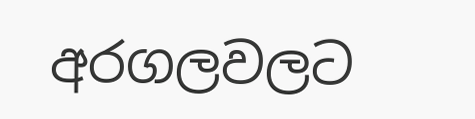අරගලවලට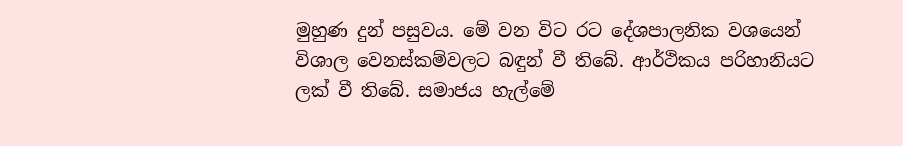මුහුණ දුන් පසුවය. මේ වන විට රට දේශපාලනික වශයෙන් විශාල වෙනස්කම්වලට බඳුන් වී තිබේ. ආර්ථිකය පරිහානියට ලක් වී තිබේ. සමාජය හැල්මේ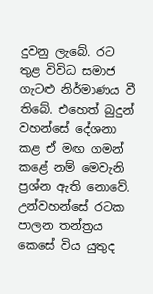දුවනු ලැබේ. රට තුළ විවිධ සමාජ ගැටළු නිර්මාණය වී තිබේ. එහෙත් බුදුන් වහන්සේ දේශනා කළ ඒ මඟ ගමන් කළේ නම් මෙවැනි ප්‍රශ්න ඇති නොවේ. උන්වහන්සේ රටක පාලන තන්ත්‍රය කෙසේ විය යුතුද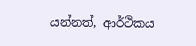යන්නත්, ආර්ථිකය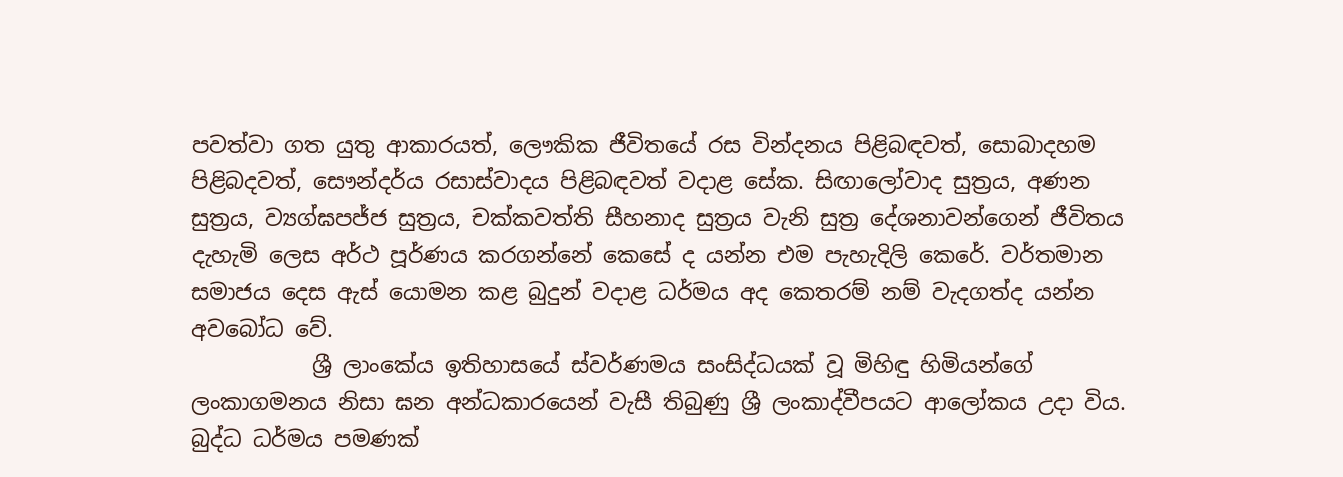පවත්වා ගත යුතු ආකාරයත්, ලෞකික ජීවිතයේ රස වින්දනය පිළිබඳවත්, සොබාදහම පිළිබදවත්, සෞන්දර්ය රසාස්වාදය පිළිබඳවත් වදාළ සේක. සිඟාලෝවාද සුත්‍රය, අණන සුත්‍රය, ව්‍යග්ඝපජ්ජ සුත්‍රය, චක්කවත්ති සීහනාද සුත්‍රය වැනි සුත්‍ර දේශනාවන්ගෙන් ජීවිතය දැහැමි ලෙස අර්ථ පූර්ණය කරගන්නේ කෙසේ ද යන්න එම පැහැදිලි කෙරේ. වර්තමාන සමාජය දෙස ඇස් යොමන කළ බුදුන් වදාළ ධර්මය අද කෙතරම් නම් වැදගත්ද යන්න අවබෝධ වේ.
           ශ්‍රී ලාංකේය ඉතිහාසයේ ස්වර්ණමය සංසිද්ධයක් වූ මිහිඳු හිමියන්ගේ ලංකාගමනය නිසා ඝන අන්ධකාරයෙන් වැසී තිබුණු ශ්‍රී ලංකාද්වීපයට ආලෝකය උදා විය. බුද්ධ ධර්මය පමණක්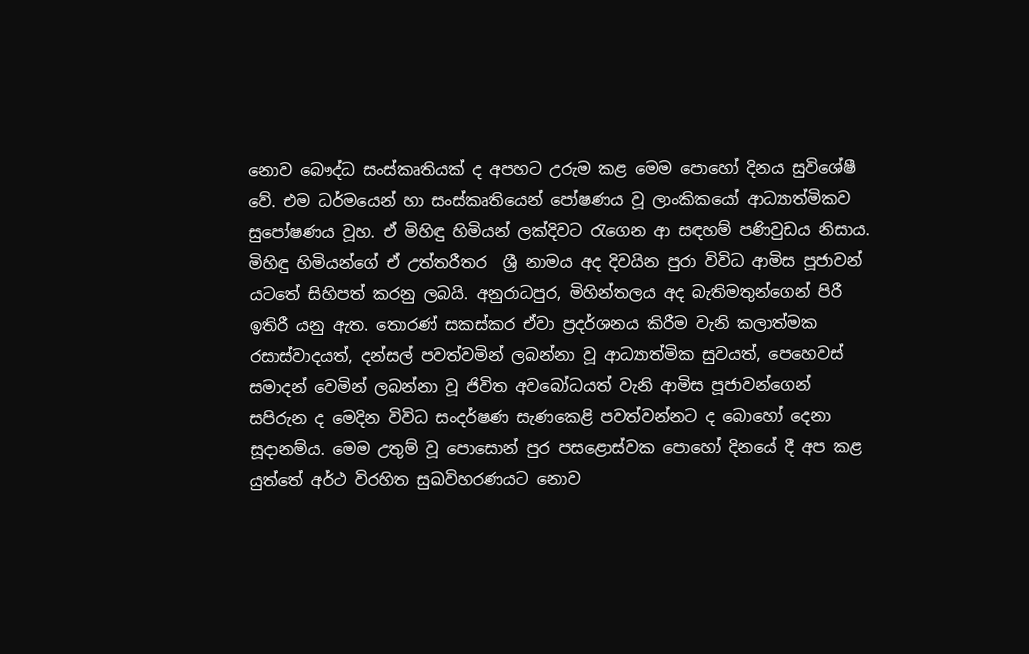නොව බෞද්ධ සංස්කෘතියක් ද අපහට උරුම කළ මෙම පොහෝ දිනය සුවිශේෂී වේ. එම ධර්මයෙන් හා සංස්කෘතියෙන් පෝෂණය වූ ලාංකිකයෝ ආධ්‍යාත්මිකව සුපෝෂණය වූහ. ඒ මිහිඳු හිමියන් ලක්දිවට රැගෙන ආ සඳහම් පණිවුඩය නිසාය. මිහිඳු හිමියන්ගේ ඒ උත්තරීතර  ශ්‍රී නාමය අද දිවයින පුරා විවිධ ආමිස පූජාවන් යටතේ සිහිපත් කරනු ලබයි. අනුරාධපුර, මිහින්තලය අද බැතිමතුන්ගෙන් පිරී ඉතිරී යනු ඇත. තොරණ් සකස්කර ඒවා ප්‍රදර්ශනය කිරීම වැනි කලාත්මක රසාස්වාදයත්, දන්සල් පවත්වමින් ලබන්නා වූ ආධ්‍යාත්මික සුවයත්, පෙහෙවස් සමාදන් වෙමින් ලබන්නා වූ ජිවිත අවබෝධයත් වැනි ආමිස පූජාවන්ගෙන් සපිරුන ද මෙදින විවිධ සංදර්ෂණ සැණකෙළි පවත්වන්නට ද බොහෝ දෙනා සූදානම්ය. මෙම උතුම් වූ පොසොන් පුර පසළොස්වක පොහෝ දිනයේ දී අප කළ යුත්තේ අර්ථ විරහිත සුඛවිහරණයට නොව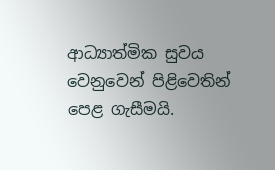ආධ්‍යාත්මික සුවය වෙනුවෙන් පිළිවෙතින් පෙළ ගැසීමයි.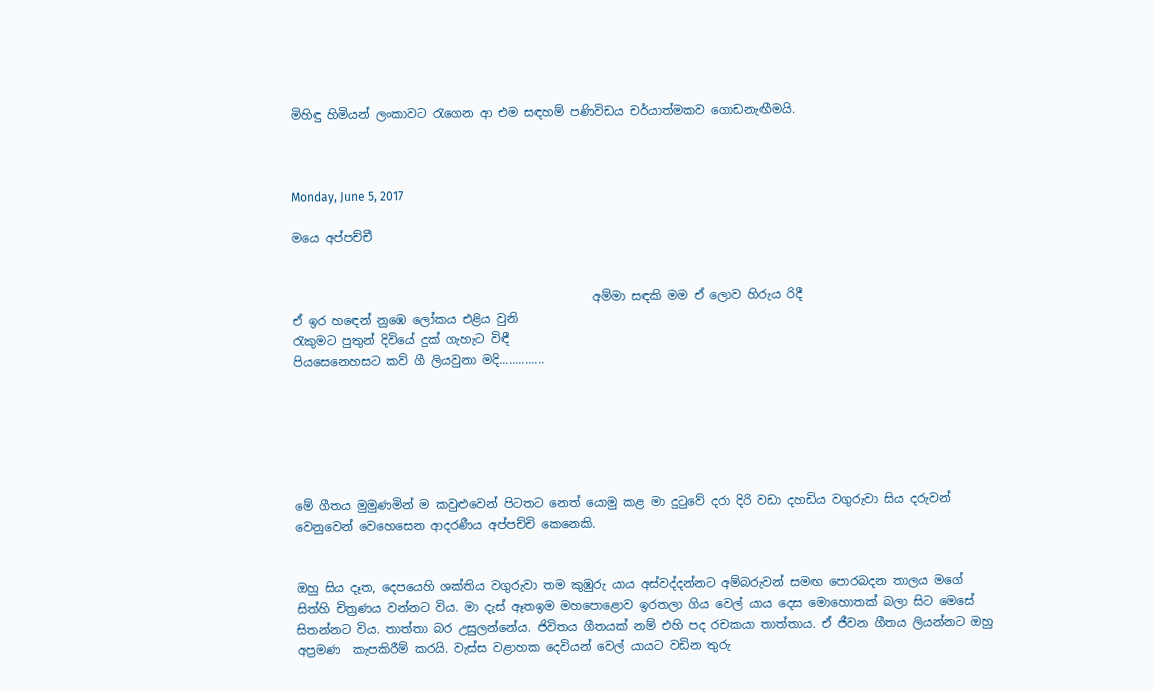මිහිඳු හිමියන් ලංකාවට රැගෙන ආ එම සඳහම් පණිවිඩය චර්යාත්මකව ගොඩනැඟීමයි.



Monday, June 5, 2017

මයෙ අප්පච්චී


                                                  අම්මා සඳකි මම ඒ ලොව හිරුය රිදී
ඒ ඉර හඳෙන් නුඹෙ ලෝකය එළිය වුනි
රැකුමට පුතුන් දිවියේ දුක් ගැහැට විඳී
පියසෙනෙහසට කව් ගී ලියවුනා මදි..............






මේ ගීතය මුමුණමින් ම කවුළුවෙන් පිටතට නෙත් යොමු කළ මා දුටුවේ දරා දිරි වඩා දහඩිය වගුරුවා සිය දරුවන් වෙනුවෙන් වෙහෙසෙන ආදරණීය අප්පච්චි කෙනෙකි.


ඔහු සිය දෑත, දෙපයෙහි ශක්තිය වගුරුවා තම කුඹුරු යාය අස්වද්දන්නට අම්බරුවන් සමඟ පොරබදන තාලය මගේ සිත්හි චිත්‍රණය වන්නට විය. මා දැස් ඈතඉම මහපොළොව ඉරතලා ගිය වෙල් යාය දෙස මොහොතක් බලා සිට මෙසේ සිතන්නට විය. තාත්තා බර උසුලන්නේය. ජිවිතය ගීතයක් නම් එහි පද රචකයා තාත්තාය. ඒ ජීවන ගීතය ලියන්නට ඔහු අප්‍රමණ  කැපකිරීම් කරයි. වැස්ස වළාහක දෙවියන් වෙල් යායට වඩින තුරු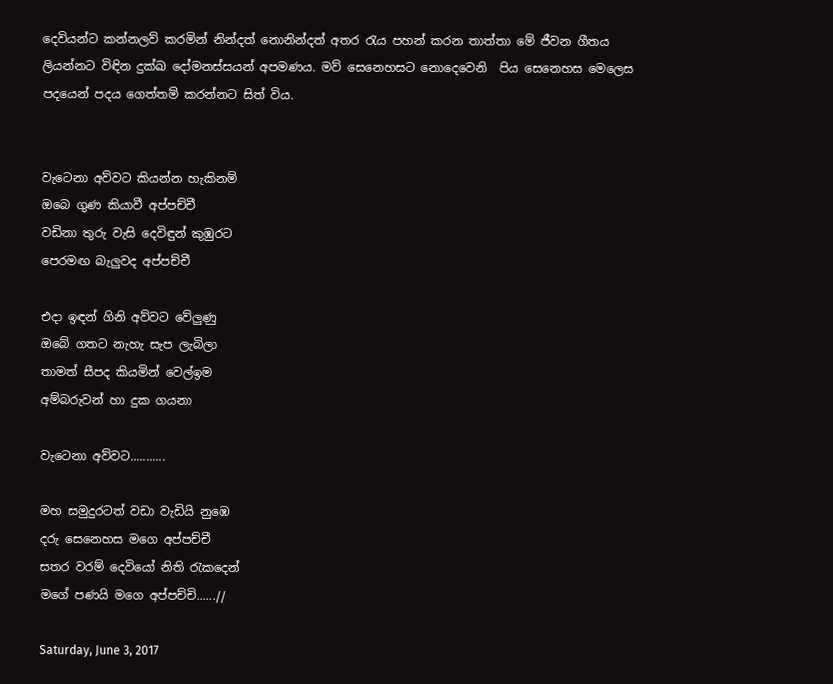දෙවියන්ට කන්නලව් කරමින් නින්දත් නොනින්දත් අතර රැය පහන් කරන තාත්තා මේ ජීවන ගීතය ලියන්නට විඳින දුක්ඛ දෝමනස්සයන් අපමණය. මව් සෙනෙහසට නොදෙවෙනි  පිය සෙනෙහස මෙලෙස පදයෙන් පදය ගෙත්තම් කරන්නට සිත් විය.


වැටෙනා අව්වට කියන්න හැකිනම්
ඔබෙ ගුණ කියාවී අප්පච්චී
වඩිනා තුරු වැසි දෙවිඳුන් කුඹුරට
පෙරමඟ බැලුවද අප්පච්චී

එදා ඉඳන් ගිනි අව්වට වේලුණු
ඔබේ ගතට නැහැ සැප ලැබිලා
තාමත් සීපද කියමින් වෙල්ඉම
අම්බරුවන් හා දුක ගයනා

වැටෙනා අව්වට...........

මහ සමුදුරටත් වඩා වැඩියි නුඹෙ
දරු සෙනෙහස මගෙ අප්පච්චී
සතර වරම් දෙවියෝ නිති රැකදෙන්
මගේ පණයි මගෙ අප්පච්චි......//

Saturday, June 3, 2017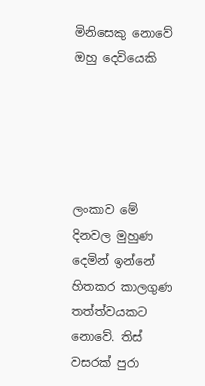මිනිසෙකු නොවේ ඔහු දෙවියෙකි





ලංකාව මේ දිනවල මුහුණ දෙමින් ඉන්නේ හිතකර කාලගුණ තත්ත්වයකට නොවේ. තිස් වසරක් පුරා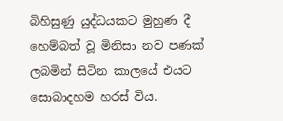බිහිසුණු යුද්ධයකට මුහුණ දී හෙම්බත් වූ මිනිසා නව පණක් ලබමින් සිටින කාලයේ එයට සොබාදහම හරස් විය.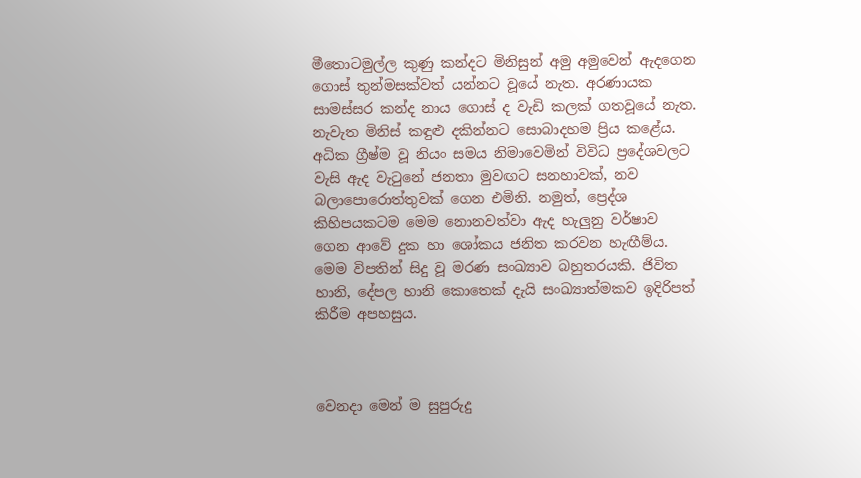මීතොටමුල්ල කුණු කන්දට මිනිසුන් අමු අමුවෙන් ඇදගෙන ගොස් තුන්මසක්වත් යන්නට වූයේ නැත. අරණායක සාමස්සර කන්ද නාය ගොස් ද වැඩි කලක් ගතවූයේ නැත. නැවැත මිනිස් කඳුළු දකින්නට සොබාදහම ප්‍රිය කළේය. අධික ග්‍රීෂ්ම වූ නියං සමය නිමාවෙමින් විවිධ ප්‍රදේශවලට වැසි ඇද වැටුනේ ජනතා මුවඟට සනහාවක්, නව බලාපොරොත්තුවක් ගෙන එමිනි. නමුත්, ප්‍රෙද්ශ කිහිපයකටම මෙම නොනවත්වා ඇද හැලුනු වර්ෂාව ගෙන ආවේ දුක හා ශෝකය ජනිත කරවන හැඟීම්ය. මෙම විපතින් සිදු වූ මරණ සංඛ්‍යාව බහුතරයකි. ජිවිත හානි, දේපල හානි කොතෙක් දැයි සංඛ්‍යාත්මකව ඉදිරිපත් කිරීම අපහසුය.



වෙනදා මෙන් ම සුපුරුදු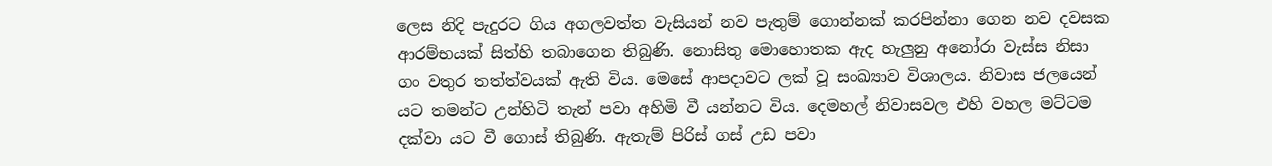ලෙස නිදි පැදුරට ගිය අගලවත්ත වැසියන් නව පැතුම් ගොන්නක් කරපින්නා ගෙන නව දවසක ආරම්භයක් සිත්හි තබාගෙන තිබුණි. නොසිතු මොහොතක ඇද හැලුනු අනෝරා වැස්ස නිසා ගං වතුර තත්ත්වයක් ඇති විය. මෙසේ ආපදාවට ලක් වූ සංඛ්‍යාව විශාලය. නිවාස ජලයෙන් යට තමන්ට උන්හිටි තැන් පවා අහිමි වී යන්නට විය. දෙමහල් නිවාසවල එහි වහල මට්ටම දක්වා යට වී ගොස් තිබුණි. ඇතැම් පිරිස් ගස් උඩ පවා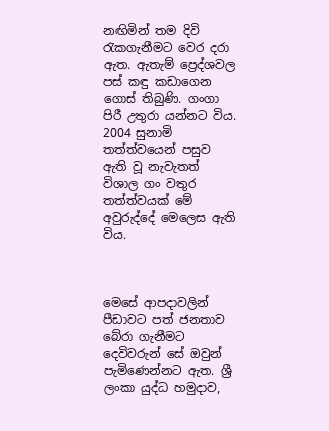නඟිමින් තම දිවි රැකගැනීමට වෙර දරා ඇත. ඇතැම් ප්‍රෙද්ශවල පස් කඳු කඩාගෙන ගොස් තිබුණි. ගංගා පිරී උතුරා යන්නට විය. 2004 සුනාමි තත්ත්වයෙන් පසුව ඇති වූ නැවැතත් විශාල ගං වතුර තත්ත්වයක් මේ අවුරුද්දේ මෙලෙස ඇති විය.



මෙසේ ආපදාවලින් පීඩාවට පත් ජනතාව බේරා ගැනීමට දෙවිවරුන් සේ ඔවුන් පැමිණෙන්නට ඇත. ශ්‍රී ලංකා යුද්ධ හමුදාව,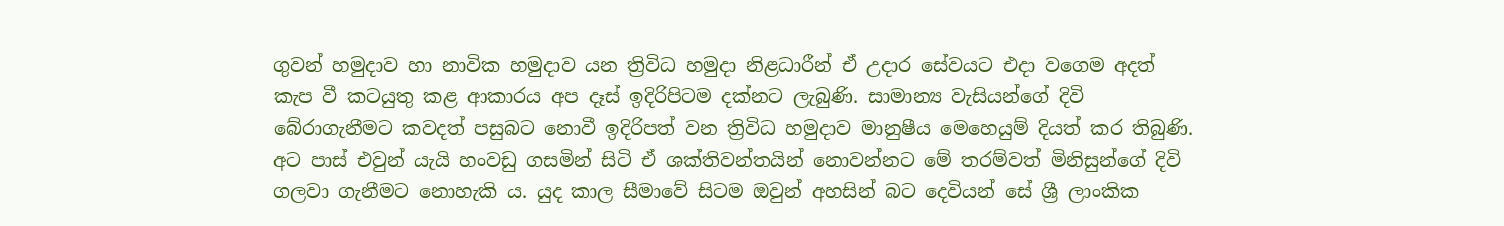ගුවන් හමුදාව හා නාවික හමුදාව යන ත්‍රිවිධ හමුදා නිළධාරීන් ඒ උදාර සේවයට එදා ව‍ගෙම අදත් කැප වී කටයුතු කළ ආකාරය අප දෑස් ඉදිරිපිටම දක්නට ලැබුණි. සාමාන්‍ය වැසියන්ගේ දිවි බේරාගැනීමට කවදත් පසුබට නොවී ඉදිරිපත් වන ත්‍රිවිධ හමුදාව මානුෂීය මෙහෙයුම් දියත් කර තිබුණි. අට පාස් එවුන් යැයි හංවඩු ගසමින් සිටි ඒ ශක්තිවන්තයින් නොවන්නට මේ තරම්වත් මිනිසුන්ගේ දිවි ගලවා ගැනීමට නොහැකි ය. යුද කාල සීමාවේ සිටම ඔවුන් අහසින් බට දෙවියන් සේ ශ්‍රී ලාංකික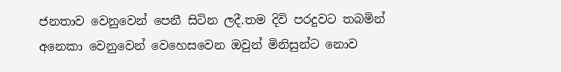ජනතාව වෙනුවෙන් පෙනී සිටින ලදී.තම දිවි පරදුවට තබමින් අනෙකා වෙනුවෙන් වෙහෙසවෙන ඔවුන් මිනිසුන්ට නොව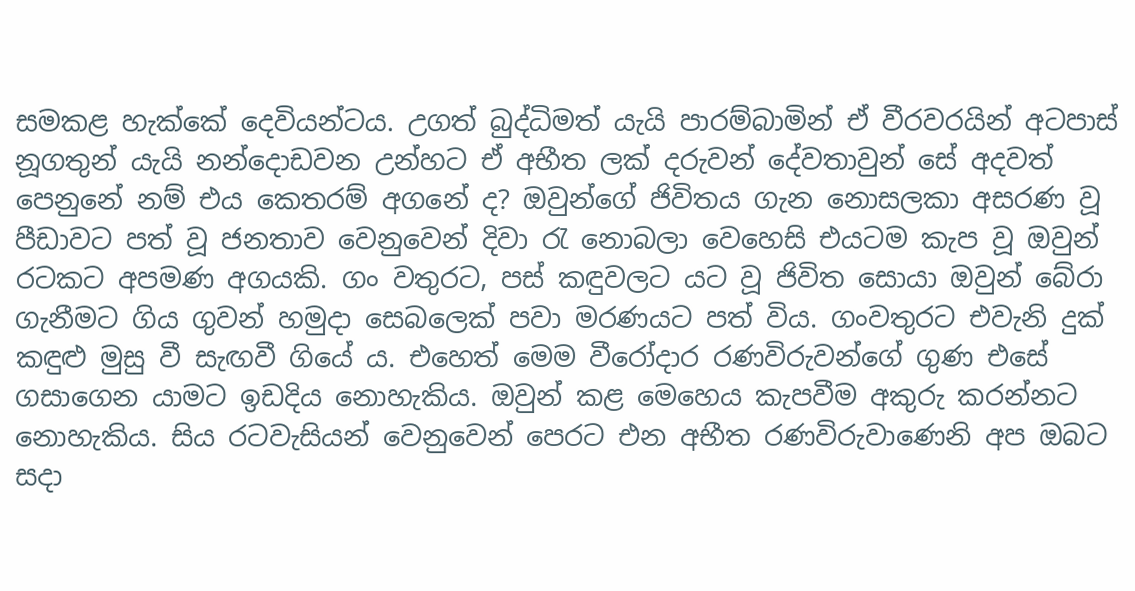සමකළ හැක්කේ දෙවියන්ටය. උගත් බුද්ධිමත් යැයි පාරම්බාමින් ඒ වීරවරයින් අටපාස් නූගතුන් යැයි නන්දොඩවන උන්හට ඒ අභීත ලක් දරුවන් දේවතාවුන් සේ අදවත් පෙනුනේ නම් එය කෙතරම් අගනේ ද? ඔවුන්ගේ ජිවිතය ගැන නොසලකා අසරණ වූ පීඩාවට පත් වූ ජනතාව වෙනුවෙන් දිවා රැ නොබලා වෙහෙසි එයටම කැප වූ ඔවුන් රටකට අපමණ අගයකි. ගං වතුරට, පස් කඳුවලට යට වූ ජිවිත සොයා ඔවුන් බේරා ගැනීමට ගිය ගුවන් හමුදා සෙබලෙක් පවා මරණයට පත් විය. ගංවතුරට එවැනි දුක් කඳුළු මුසු වී සැඟවී ගියේ ය. එහෙත් මෙම වීරෝදාර රණවිරුවන්ගේ ගුණ එසේ ගසාගෙන යාමට ඉඩදිය නොහැකිය. ඔවුන් කළ මෙහෙය කැපවීම අකුරු කරන්නට නොහැකිය. සිය රටවැසියන් වෙනුවෙන් පෙරට එන අභීත රණවිරුවාණෙනි අප ඔබට සදා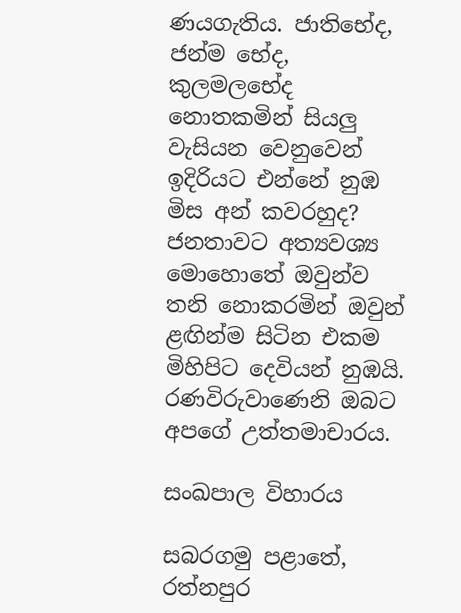ණයගැතිය. ජාතිභේද, ජන්ම භේද, කුලමලභේද නොතකමින් සියලු වැසියන වෙනුවෙන් ඉදිරියට එන්නේ නුඹ මිස අන් කවරහුද? ජනතාවට අත්‍යවශ්‍ය මොහොතේ ඔවුන්ව තනි නොකරමින් ඔවුන් ළඟින්ම සිටින එකම මිහිපිට දෙවියන් නුඹයි. රණවිරුවාණෙනි ඔබට අපගේ උත්තමාචාරය.

සංඛපාල විහාරය

සබරගමු පළාතේ, රත්නපුර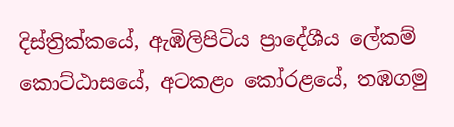දිස්ත්‍රික්කයේ, ඇඹිලිපිටිය ප්‍රාදේශීය ලේකම් කොට්ඨාසයේ, අටකළං කෝරළයේ, තඹගමු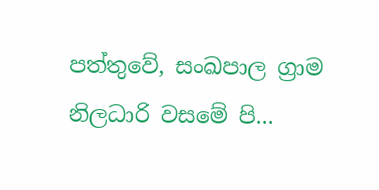පත්තුවේ, සංඛපාල ග්‍රාම නිලධාරි වසමේ පි...